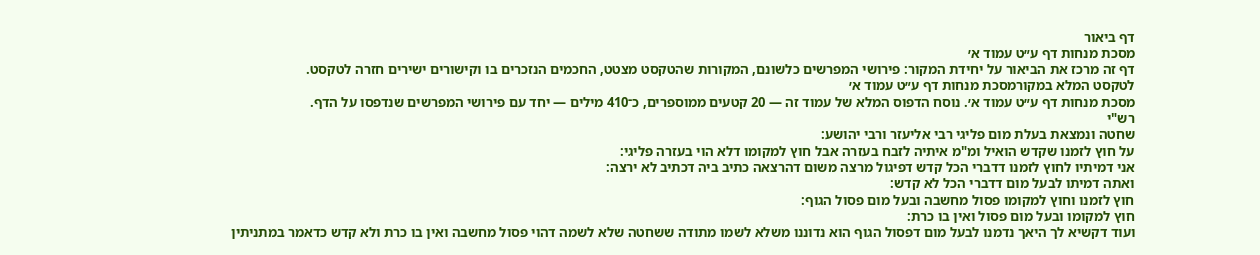דף ביאור
מסכת מנחות דף ע״ט עמוד א׳
דף זה מרכז את הביאור על יחידת המקור: פירושי המפרשים כלשונם, המקורות שהטקסט מצטט, החכמים הנזכרים בו וקישורים ישירים חזרה לטקסט.
לטקסט המלא במקורמסכת מנחות דף ע״ט עמוד א׳
מסכת מנחות דף ע״ט עמוד א׳. נוסח הדפוס המלא של עמוד זה — 20 קטעים ממוספרים, כ־410 מילים — יחד עם פירושי המפרשים שנדפסו על הדף.
רש"י
שחטה ונמצאת בעלת מום פליגי רבי אליעזר ורבי יהושע:
על חוץ לזמנו שקדש הואיל ומ"מ איתיה לזבח בעזרה אבל חוץ למקומו דלא הוי בעזרה פליגי:
אני דמיתיו לחוץ לזמנו דדברי הכל קדש דפיגול מרצה משום דהרצאה כתיב ביה דכתיב לא ירצה:
ואתה דמיתו לבעל מום דדברי הכל לא קדש:
חוץ לזמנו וחוץ למקומו פסול מחשבה ובעל מום פסול הגוף:
חוץ למקומו ובעל מום פסול ואין בו כרת:
ועוד דקשיא לך היאך נדמנו לבעל מום דפסול הגוף הוא נדוננו משלא לשמו מתודה ששחטה שלא לשמה דהוי פסול מחשבה ואין בו כרת ולא קדש כדאמר במתניתין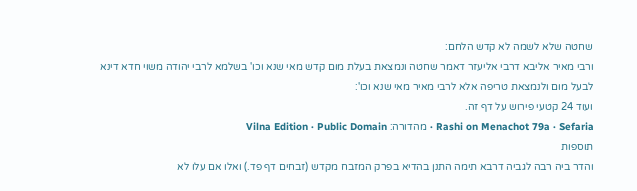שחטה שלא לשמה לא קדש הלחם:
ורבי מאיר אליבא דרבי אליעזר דאמר שחטה ונמצאת בעלת מום קדש מאי שנא וכו' בשלמא לרבי יהודה משוי חדא דינא לבעל מום ולנמצאת טריפה אלא לרבי מאיר מאי שנא וכו':
ועוד 24 קטעי פירוש על דף זה.
Rashi on Menachot 79a · Sefaria · מהדורה: Vilna Edition · Public Domain
תוספות
והדר ביה רבה לגביה דרבא תימה התנן בהדיא בפרק המזבח מקדש (זבחים דף פד.) ואלו אם עלו לא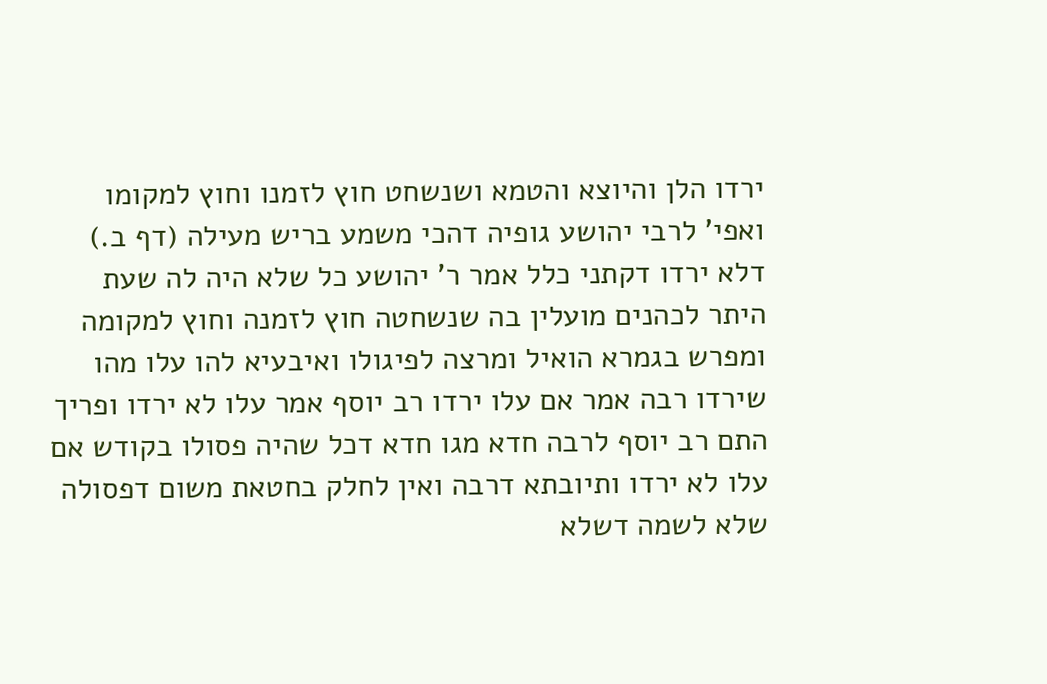ירדו הלן והיוצא והטמא ושנשחט חוץ לזמנו וחוץ למקומו ואפי' לרבי יהושע גופיה דהכי משמע בריש מעילה (דף ב.) דלא ירדו דקתני כלל אמר ר' יהושע כל שלא היה לה שעת היתר לכהנים מועלין בה שנשחטה חוץ לזמנה וחוץ למקומה ומפרש בגמרא הואיל ומרצה לפיגולו ואיבעיא להו עלו מהו שירדו רבה אמר אם עלו ירדו רב יוסף אמר עלו לא ירדו ופריך התם רב יוסף לרבה חדא מגו חדא דכל שהיה פסולו בקודש אם עלו לא ירדו ותיובתא דרבה ואין לחלק בחטאת משום דפסולה שלא לשמה דשלא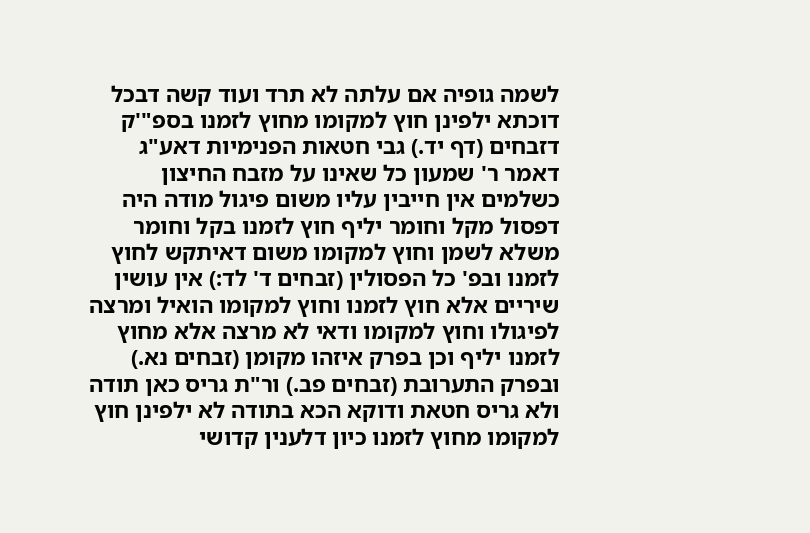לשמה גופיה אם עלתה לא תרד ועוד קשה דבכל דוכתא ילפינן חוץ למקומו מחוץ לזמנו בספ"'ק דזבחים (דף יד.) גבי חטאות הפנימיות דאע"ג דאמר ר' שמעון כל שאינו על מזבח החיצון כשלמים אין חייבין עליו משום פיגול מודה היה דפסול מקל וחומר יליף חוץ לזמנו בקל וחומר משלא לשמן וחוץ למקומו משום דאיתקש לחוץ לזמנו ובפ' כל הפסולין (זבחים ד' לד:) אין עושין שיריים אלא חוץ לזמנו וחוץ למקומו הואיל ומרצה לפיגולו וחוץ למקומו ודאי לא מרצה אלא מחוץ לזמנו יליף וכן בפרק איזהו מקומן (זבחים נא.) ובפרק התערובת (זבחים פב.) ור"ת גריס כאן תודה ולא גריס חטאת ודוקא הכא בתודה לא ילפינן חוץ למקומו מחוץ לזמנו כיון דלענין קדושי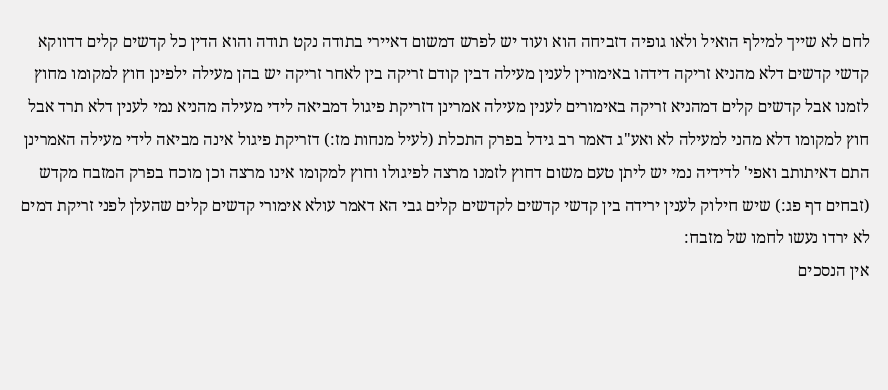לחם לא שייך למילף הואיל ולאו גופיה דזביחה הוא ועוד יש לפרש דמשום דאיירי בתודה נקט תודה והוא הדין כל קדשים קלים דדווקא קדשי קדשים דלא מהניא זריקה דידהו באימורין לענין מעילה דבין קודם זריקה בין לאחר זריקה יש בהן מעילה ילפינן חוץ למקומו מחוץ לזמנו אבל קדשים קלים דמהניא זריקה באימורים לענין מעילה אמרינן דזריקת פיגול דמביאה לידי מעילה מהניא נמי לענין דלא תרד אבל חוץ למקומו דלא מהני למעילה לא ואע"ג דאמר רב גידל בפרק התכלת (לעיל מנחות מז:) דזריקת פיגול אינה מביאה לידי מעילה האמרינן התם דאיתותב ואפי' לדידיה נמי יש ליתן טעם משום דחוץ לזמנו מרצה לפיגולו וחוץ למקומו אינו מרצה וכן מוכח בפרק המזבח מקדש (זבחים דף פג:) שיש חילוק לענין ירידה בין קדשי קדשים לקדשים קלים גבי הא דאמר עולא אימורי קדשים קלים שהעלן לפני זריקת דמים לא ירדו נעשו לחמו של מזבח:
אין הנסכים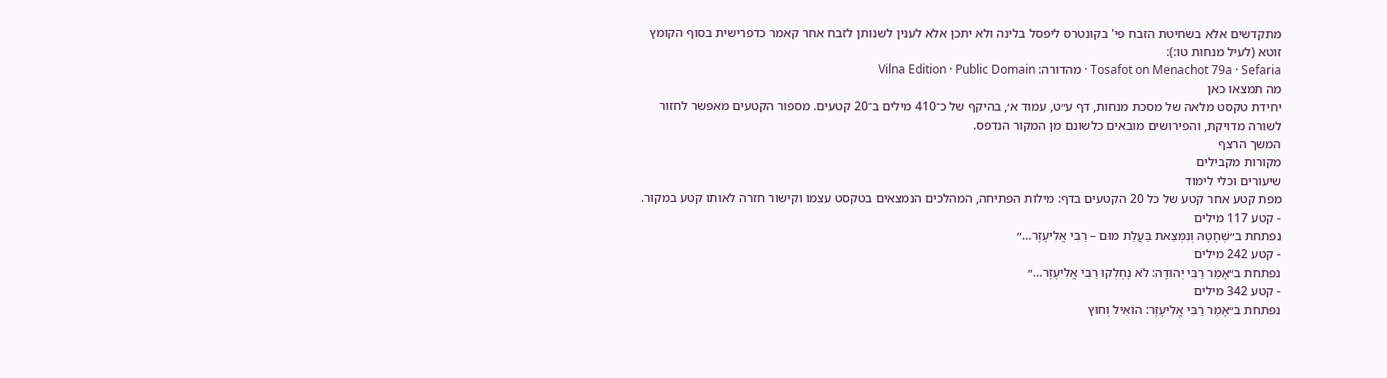מתקדשים אלא בשחיטת הזבח פי' בקונטרס ליפסל בלינה ולא יתכן אלא לענין לשנותן לזבח אחר קאמר כדפרישית בסוף הקומץ זוטא (לעיל מנחות טו:):
Tosafot on Menachot 79a · Sefaria · מהדורה: Vilna Edition · Public Domain
מה תמצאו כאן
יחידת טקסט מלאה של מסכת מנחות, דף ע״ט, עמוד א׳, בהיקף של כ־410 מילים ב־20 קטעים. מספור הקטעים מאפשר לחזור לשורה מדויקת, והפירושים מובאים כלשונם מן המקור הנדפס.
המשך הרצף
מקורות מקבילים
שיעורים וכלי לימוד
מפת קטע אחר קטע של כל 20 הקטעים בדף: מילות הפתיחה, המהלכים הנמצאים בטקסט עצמו וקישור חזרה לאותו קטע במקור.
- קטע 117 מילים
נפתחת ב״שְׁחָטָהּ וְנִמְצֵאת בַּעֲלַת מוּם – רַבִּי אֱלִיעֶזֶר…״
- קטע 242 מילים
נפתחת ב״אָמַר רַבִּי יְהוּדָה: לֹא נֶחְלְקוּ רַבִּי אֱלִיעֶזֶר…״
- קטע 342 מילים
נפתחת ב״אָמַר רַבִּי אֱלִיעֶזֶר: הוֹאִיל וְחוּץ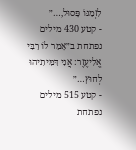לִזְמַנּוֹ פָּסוּל,…״
- קטע 430 מילים
נפתחת ב״אָמַר לוֹ רַבִּי אֱלִיעֶזֶר: אֲנִי דִּמִּיתִיהוּ לְחוּץ…״
- קטע 515 מילים
נפתחת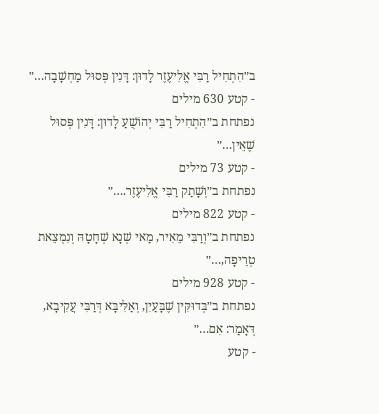ב״הִתְחִיל רַבִּי אֱלִיעֶזֶר לָדוּן: דָּנִין פְּסוּל מַחְשָׁבָה…״
- קטע 630 מילים
נפתחת ב״הִתְחִיל רַבִּי יְהוֹשֻׁעַ לָדוּן: דָּנִין פְּסוּל שֶׁאֵין…״
- קטע 73 מילים
נפתחת ב״וְשָׁתַק רַבִּי אֱלִיעֶזֶר.…״
- קטע 822 מילים
נפתחת ב״וְרַבִּי מֵאִיר, מַאי שְׁנָא שְׁחָטָהּ וְנִמְצֵאת טְרֵיפָה,…״
- קטע 928 מילים
נפתחת ב״בְּדוּקִּין שֶׁבָּעַיִן, וְאַלִּיבָּא דְּרַבִּי עֲקִיבָא, דְּאָמַר: אִם…״
- קטע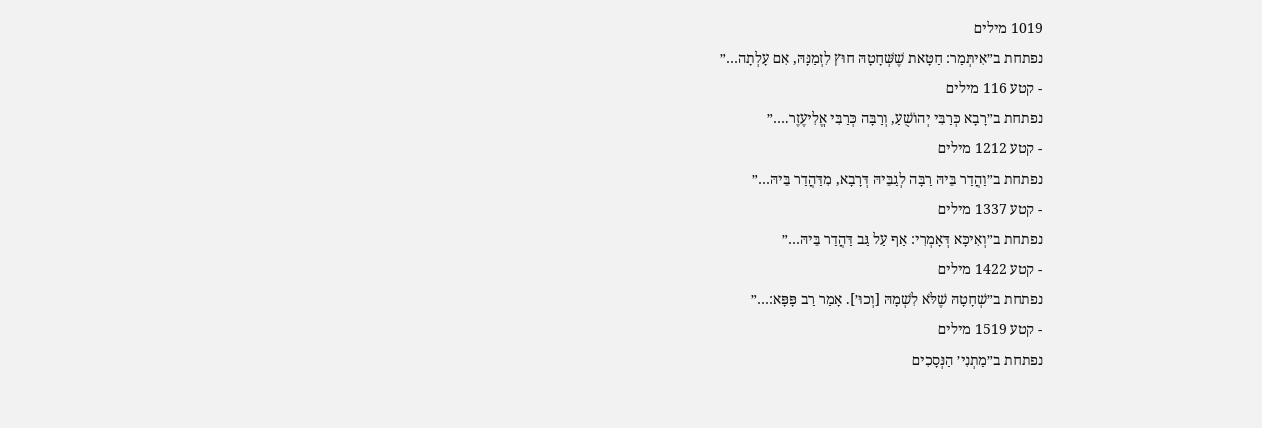1019 מילים
נפתחת ב״אִיתְּמַר: חַטָּאת שֶׁשְּׁחָטָהּ חוּץ לִזְמַנָּהּ, אִם עָלְתָה…״
- קטע 116 מילים
נפתחת ב״רָבָא כְּרַבִּי יְהוֹשֻׁעַ, וְרַבָּה כְּרַבִּי אֱלִיעֶזֶר.…״
- קטע 1212 מילים
נפתחת ב״וַהֲדַר בֵּיהּ רַבָּה לְגַבֵּיהּ דְּרָבָא, מִדַּהֲדַר בֵּיהּ…״
- קטע 1337 מילים
נפתחת ב״וְאִיכָּא דְּאָמְרִי: אַף עַל גַּב דַּהֲדַר בֵּיהּ…״
- קטע 1422 מילים
נפתחת ב״שְׁחָטָהּ שֶׁלֹּא לִשְׁמָהּ [וְכוּ׳]. אָמַר רַב פָּפָּא:…״
- קטע 1519 מילים
נפתחת ב״מַתְנִי׳ הַנְּסָכִים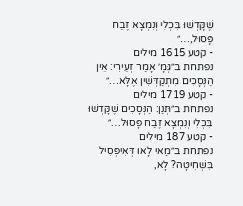שֶׁקָּדְשׁוּ בִּכְלִי וְנִמְצָא זֶבַח פָּסוּל,…״
- קטע 1615 מילים
נפתחת ב״גְּמָ׳ אָמַר זְעֵירִי: אֵין הַנְּסָכִים מִתְקַדְּשִׁין אֶלָּא…״
- קטע 1719 מילים
נפתחת ב״תְּנַן: הַנְּסָכִים שֶׁקָּדְשׁוּ בִּכְלִי וְנִמְצָא זֶבַח פָּסוּל…״
- קטע 187 מילים
נפתחת ב״מַאי לָאו דְּאִיפְּסִיל בִּשְׁחִיטָה? לָא,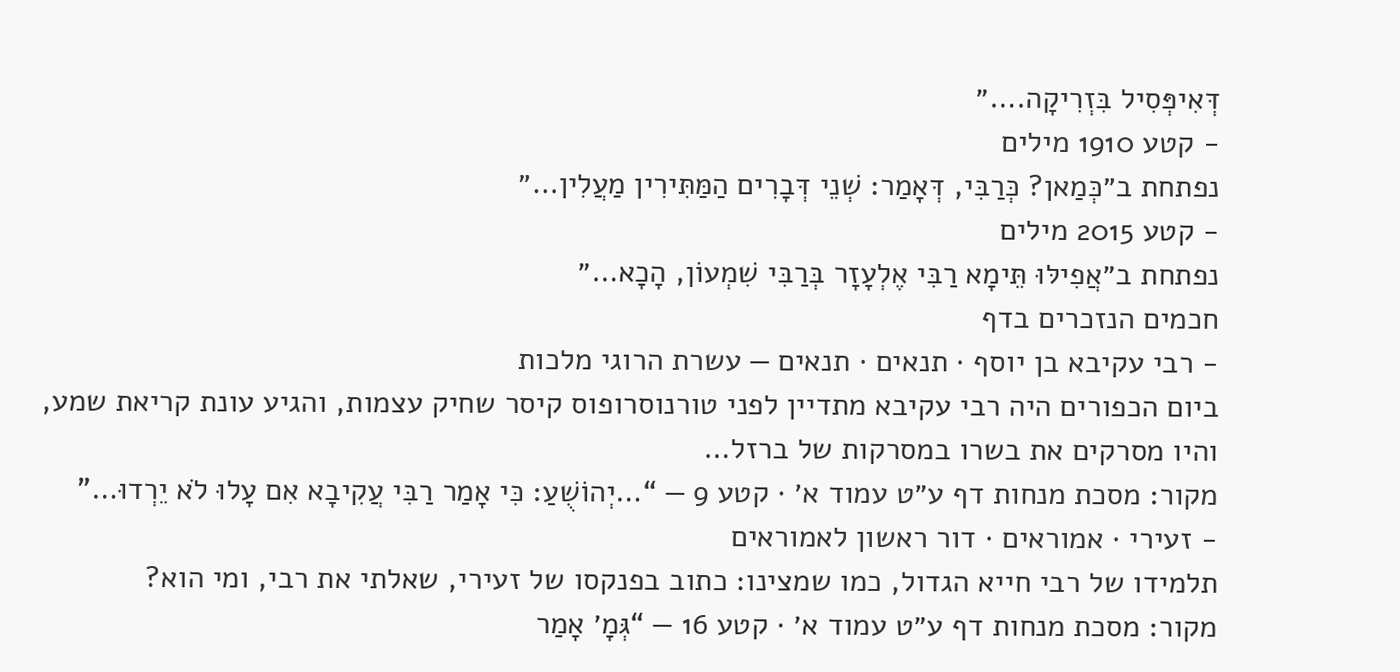דְּאִיפְּסִיל בִּזְרִיקָה.…״
- קטע 1910 מילים
נפתחת ב״כְּמַאן? כְּרַבִּי, דְּאָמַר: שְׁנֵי דְּבָרִים הַמַּתִּירִין מַעֲלִין…״
- קטע 2015 מילים
נפתחת ב״אֲפִילּוּ תֵּימָא רַבִּי אֶלְעָזָר בְּרַבִּי שִׁמְעוֹן, הָכָא…״
חכמים הנזכרים בדף
- רבי עקיבא בן יוסף · תנאים · תנאים — עשרת הרוגי מלכות
ביום הכפורים היה רבי עקיבא מתדיין לפני טורנוסרופוס קיסר שחיק עצמות, והגיע עונת קריאת שמע, והיו מסרקים את בשרו במסרקות של ברזל…
מקור: מסכת מנחות דף ע״ט עמוד א׳ · קטע 9 — “…יְהוֹשֻׁעַ: כִּי אָמַר רַבִּי עֲקִיבָא אִם עָלוּ לֹא יֵרְדוּ…”
- זעירי · אמוראים · דור ראשון לאמוראים
תלמידו של רבי חייא הגדול, כמו שמצינו: כתוב בפנקסו של זעירי, שאלתי את רבי, ומי הוא?
מקור: מסכת מנחות דף ע״ט עמוד א׳ · קטע 16 — “גְּמָ׳ אָמַר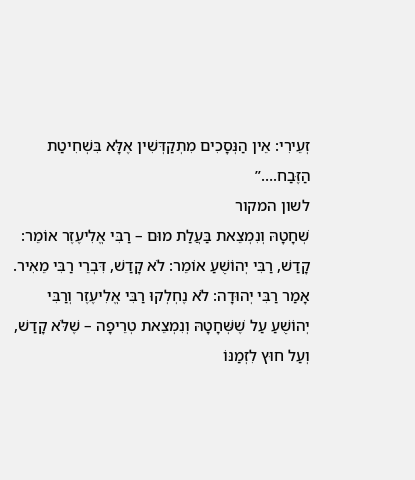זְעֵירִי: אֵין הַנְּסָכִים מִתְקַדְּשִׁין אֶלָּא בִּשְׁחִיטַת הַזֶּבַח.…”
לשון המקור
שְׁחָטָהּ וְנִמְצֵאת בַּעֲלַת מוּם – רַבִּי אֱלִיעֶזֶר אוֹמֵר: קָדַשׁ, רַבִּי יְהוֹשֻׁעַ אוֹמֵר: לֹא קָדַשׁ, דִּבְרֵי רַבִּי מֵאִיר.
אָמַר רַבִּי יְהוּדָה: לֹא נֶחְלְקוּ רַבִּי אֱלִיעֶזֶר וְרַבִּי יְהוֹשֻׁעַ עַל שֶׁשְּׁחָטָהּ וְנִמְצֵאת טְרֵיפָה – שֶׁלֹּא קָדַשׁ, וְעַל חוּץ לִזְמַנּוֹ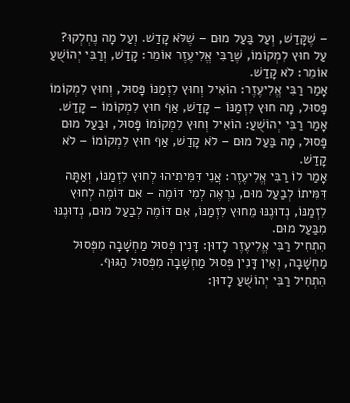– שֶׁקָּדַשׁ, וְעַל בַּעַל מוּם – שֶׁלֹּא קָדַשׁ. וְעַל מָה נֶחְלְקוּ? עַל חוּץ לִמְקוֹמוֹ, שֶׁרַבִּי אֱלִיעֶזֶר אוֹמֵר: קָדַשׁ, וְרַבִּי יְהוֹשֻׁעַ אוֹמֵר: לֹא קָדַשׁ.
אָמַר רַבִּי אֱלִיעֶזֶר: הוֹאִיל וְחוּץ לִזְמַנּוֹ פָּסוּל, וְחוּץ לִמְקוֹמוֹ פָּסוּל, מָה חוּץ לִזְמַנּוֹ – קָדַשׁ, אַף חוּץ לִמְקוֹמוֹ – קָדַשׁ. אָמַר רַבִּי יְהוֹשֻׁעַ: הוֹאִיל וְחוּץ לִמְקוֹמוֹ פָּסוּל, וּבַעַל מוּם פָּסוּל, מָה בַּעַל מוּם – לֹא קָדַשׁ, אַף חוּץ לִמְקוֹמוֹ – לֹא קָדַשׁ.
אָמַר לוֹ רַבִּי אֱלִיעֶזֶר: אֲנִי דִּמִּיתִיהוּ לְחוּץ לִזְמַנּוֹ, וְאַתָּה דִּמִּיתוֹ לְבַעַל מוּם, נִרְאֶה לְמִי דּוֹמֶה – אִם דּוֹמֶה לְחוּץ לִזְמַנּוֹ, נְדוּנֶנּוּ מֵחוּץ לִזְמַנּוֹ, אִם דּוֹמֶה לְבַעַל מוּם, נְדוּנֶנּוּ מִבַּעַל מוּם.
הִתְחִיל רַבִּי אֱלִיעֶזֶר לָדוּן: דָּנִין פְּסוּל מַחְשָׁבָה מִפְּסוּל מַחְשָׁבָה, וְאֵין דָּנִין פְּסוּל מַחְשָׁבָה מִפְּסוּל הַגּוּף.
הִתְחִיל רַבִּי יְהוֹשֻׁעַ לָדוּן: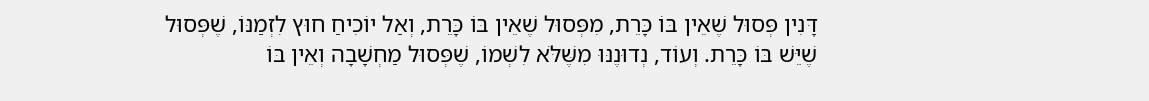דָּנִין פְּסוּל שֶׁאֵין בּוֹ כָּרֵת, מִפְּסוּל שֶׁאֵין בּוֹ כָּרֵת, וְאַל יוֹכִיחַ חוּץ לִזְמַנּוֹ, שֶׁפְּסוּל שֶׁיֵּשׁ בּוֹ כָּרֵת. וְעוֹד, נְדוּנֶנּוּ מִשֶּׁלֹּא לִשְׁמוֹ, שֶׁפְּסוּל מַחְשָׁבָה וְאֵין בּוֹ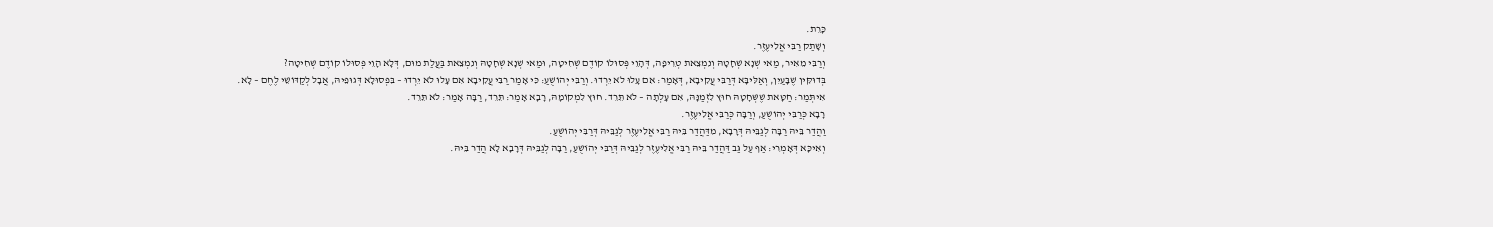כָּרֵת.
וְשָׁתַק רַבִּי אֱלִיעֶזֶר.
וְרַבִּי מֵאִיר, מַאי שְׁנָא שְׁחָטָהּ וְנִמְצֵאת טְרֵיפָה, דְּהָוֵי פְּסוּלוֹ קוֹדֶם שְׁחִיטָה, וּמַאי שְׁנָא שְׁחָטָהּ וְנִמְצֵאת בַּעֲלַת מוּם, דְּלָא הָוֵי פְּסוּלוֹ קוֹדֶם שְׁחִיטָה?
בְּדוּקִּין שֶׁבָּעַיִן, וְאַלִּיבָּא דְּרַבִּי עֲקִיבָא, דְּאָמַר: אִם עָלוּ לֹא יֵרְדוּ. וְרַבִּי יְהוֹשֻׁעַ: כִּי אָמַר רַבִּי עֲקִיבָא אִם עָלוּ לֹא יֵרְדוּ – בִּפְסוּלָא דְּגוּפֵיהּ, אֲבָל לְקַדּוֹשֵׁי לֶחֶם – לָא.
אִיתְּמַר: חַטָּאת שֶׁשְּׁחָטָהּ חוּץ לִזְמַנָּהּ, אִם עָלְתָה – לֹא תֵּרֵד. חוּץ לִמְקוֹמָהּ, רָבָא אָמַר: תֵּרֵד, רַבָּה אָמַר: לֹא תֵּרֵד.
רָבָא כְּרַבִּי יְהוֹשֻׁעַ, וְרַבָּה כְּרַבִּי אֱלִיעֶזֶר.
וַהֲדַר בֵּיהּ רַבָּה לְגַבֵּיהּ דְּרָבָא, מִדַּהֲדַר בֵּיהּ רַבִּי אֱלִיעֶזֶר לְגַבֵּיהּ דְּרַבִּי יְהוֹשֻׁעַ.
וְאִיכָּא דְּאָמְרִי: אַף עַל גַּב דַּהֲדַר בֵּיהּ רַבִּי אֱלִיעֶזֶר לְגַבֵּיהּ דְּרַבִּי יְהוֹשֻׁעַ, רַבָּה לְגַבֵּיהּ דְּרָבָא לָא הֲדַר בֵּיהּ.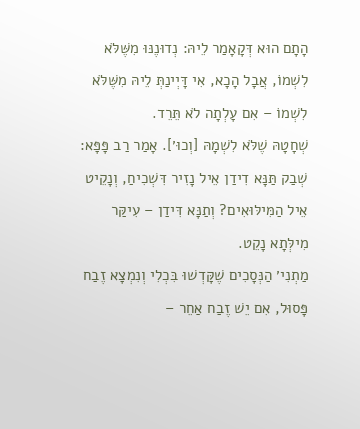הָתָם הוּא דְּקָאָמַר לֵיהּ: נְדוּנֶנּוּ מִשֶּׁלֹּא לִשְׁמוֹ, אֲבָל הָכָא, אִי דָּיְינַתְּ לֵיהּ מִשֶּׁלֹּא לִשְׁמוֹ – אִם עָלְתָה לֹא תֵּרֵד.
שְׁחָטָהּ שֶׁלֹּא לִשְׁמָהּ [וְכוּ׳]. אָמַר רַב פָּפָּא: שְׁבַק תַּנָּא דִידַן אֵיל נָזִיר דִּשְׁכִיחַ, וְנָקֵיט אֵיל הַמִּילּוּאִים? וְתַנָּא דִּידַן – עִיקַּר מִילְּתָא נָקֵט.
מַתְנִי׳ הַנְּסָכִים שֶׁקָּדְשׁוּ בִּכְלִי וְנִמְצָא זֶבַח פָּסוּל, אִם יֵשׁ זֶבַח אַחֵר –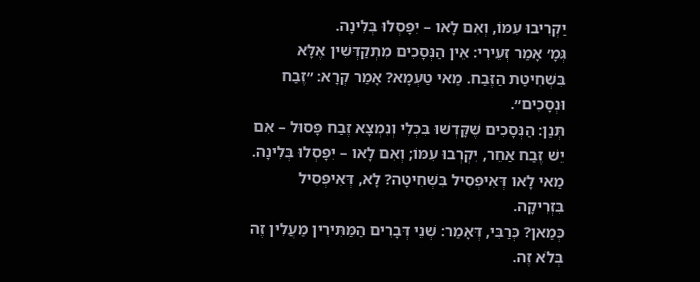יַקְרִיבוּ עִמּוֹ, וְאִם לָאו – יִפָּסְלוּ בְּלִינָה.
גְּמָ׳ אָמַר זְעֵירִי: אֵין הַנְּסָכִים מִתְקַדְּשִׁין אֶלָּא בִּשְׁחִיטַת הַזֶּבַח. מַאי טַעְמָא? אָמַר קְרָא: ״זֶבַח וּנְסָכִים״.
תְּנַן: הַנְּסָכִים שֶׁקָּדְשׁוּ בִּכְלִי וְנִמְצָא זֶבַח פָּסוּל – אִם יֵשׁ זֶבַח אַחֵר, יִקְרְבוּ עִמּוֹ; וְאִם לָאו – יִפָּסְלוּ בְּלִינָה.
מַאי לָאו דְּאִיפְּסִיל בִּשְׁחִיטָה? לָא, דְּאִיפְּסִיל בִּזְרִיקָה.
כְּמַאן? כְּרַבִּי, דְּאָמַר: שְׁנֵי דְּבָרִים הַמַּתִּירִין מַעֲלִין זֶה בְּלֹא זֶה.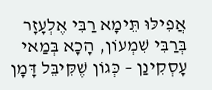אֲפִילּוּ תֵּימָא רַבִּי אֶלְעָזָר בְּרַבִּי שִׁמְעוֹן, הָכָא בְּמַאי עָסְקִינַן – כְּגוֹן שֶׁקִּיבֵּל דָּמָן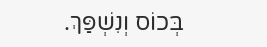בְּכוֹס וְנִשְׁפַּךְ.